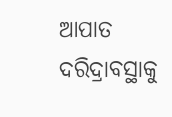ଆପାତ ଦରିଦ୍ରାବସ୍ଥାକୁ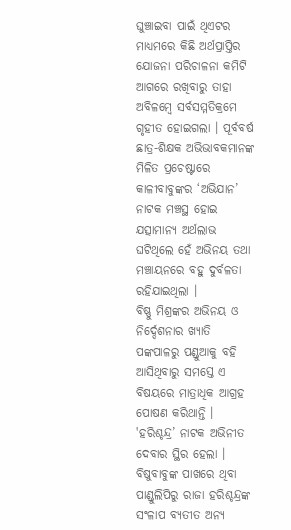ଘୁଞ୍ଚାଇବା ପାଇଁ ଥିଏଟର ମାଧ୍ୟମରେ କିଛି ଅର୍ଥପ୍ରାପ୍ତିର ଯୋଜନା ପରିଚାଳନା କମିଟି ଆଗରେ ରଖିବାରୁ ତାହା ଅବିଳମ୍ବେ ସର୍ବସମ୍ମତିକ୍ରମେ ଗୃହୀତ ହୋଇଗଲା । ପୂର୍ବବର୍ଷ ଛାତ୍ର-ଶିକ୍ଷକ ଅଭିଭାବକମାନଙ୍କ ମିଳିତ ପ୍ରଚେଷ୍ଟାରେ କାଳୀବାବୁଙ୍କର ‘ଅଭିଯାନ’ ନାଟକ ମଞ୍ଚସ୍ଥ ହୋଇ ଯତ୍ସାମାନ୍ୟ ଅର୍ଥଲାଭ ଘଟିଥିଲେ ହେଁ ଅଭିନୟ ତଥା ମଞ୍ଚାୟନରେ ବହୁ ଦୁର୍ବଳତା ରହିଯାଇଥିଲା ।
ବିଷ୍ଣୁ ମିଶ୍ରଙ୍କର ଅଭିନୟ ଓ ନିର୍ଦ୍ଦେଶନାର ଖ୍ୟାତି ପଙ୍କପାଳରୁ ପଣ୍ଡୁଆକୁ ବହି ଆସିଥିବାରୁ ସମସ୍ତେ ଏ ବିଷୟରେ ମାତ୍ରାଧିକ ଆଗ୍ରହ ପୋଷଣ କରିଥାନ୍ତି । 'ହରିଶ୍ଚନ୍ଦ୍ର’ ନାଟକ ଅଭିନୀତ ଦେବାର ସ୍ଥିର ହେଲା । ବିଷୁବାବୁଙ୍କ ପାଖରେ ଥିବା ପାଣ୍ଡୁଲିପିରୁ ରାଜା ହରିଶ୍ଚନ୍ଦ୍ରଙ୍କ ସଂଳାପ ବ୍ୟତୀତ ଅନ୍ୟ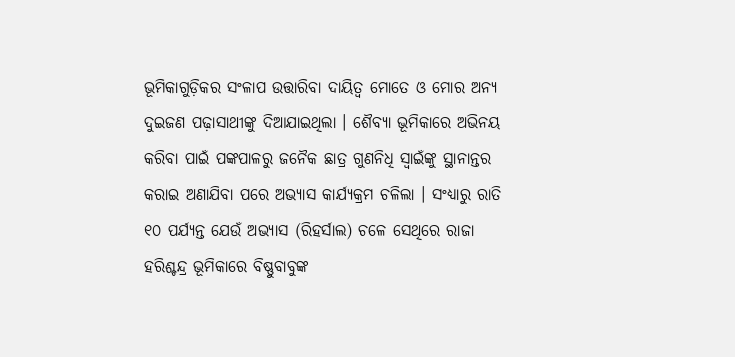ଭୂମିକାଗୁଡ଼ିକର ସଂଳାପ ଉତ୍ତାରିବା ଦାୟିତ୍ବ ମୋତେ ଓ ମୋର ଅନ୍ୟ ଦୁଇଜଣ ପଢ଼ାସାଥୀଙ୍କୁ ଦିଆଯାଇଥିଲା । ଶୈବ୍ୟା ଭୂମିକାରେ ଅଭିନୟ କରିବା ପାଇଁ ପଙ୍କପାଳରୁ ଜନୈକ ଛାତ୍ର ଗୁଣନିଧି ସ୍ବାଇଁଙ୍କୁ ସ୍ଥାନାନ୍ତର କରାଇ ଅଣାଯିବା ପରେ ଅଭ୍ୟାସ କାର୍ଯ୍ୟକ୍ରମ ଚଳିଲା । ସଂଧ୍ୟାରୁ ରାତି ୧୦ ପର୍ଯ୍ୟନ୍ତ ଯେଉଁ ଅଭ୍ୟାସ (ରିହର୍ସାଲ) ଚଳେ ସେଥିରେ ରାଜା ହରିଶ୍ଚନ୍ଦ୍ର ଭୂମିକାରେ ବିଷ୍ଣୁବାବୁଙ୍କ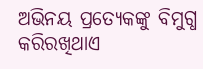ଅଭିନୟ ପ୍ରତ୍ୟେକଙ୍କୁ ବିମୁଗ୍ଧ କରିରଖିଥାଏ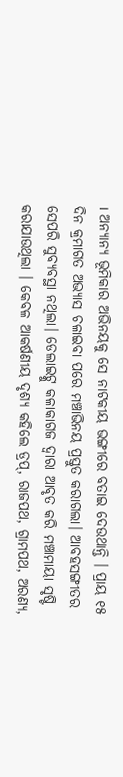। ଅନ୍ୟାନ୍ୟ ଭୂମିକାର ଅଭିନୟକୁ ସେ ନାଟକୀୟ ଭଙ୍ଗୀରେ ବତାଇ ଦେଉଥାନ୍ତି । ପ୍ରାୟ ୧୫ ଦିନ କ୍ରମାଗତ ଅଭ୍ୟାସ ଚଳାଇବା ପରେ ମଞ୍ଚାଭିନୟ ପ୍ରସ୍ତୁତ କରାଗଲା। ଆବହସଙ୍ଗୀତର ସେପରି ସୁବ୍ୟବସ୍ଥା ନଥିଲା। ଡେଲାଇଟ୍କୁ କଳାକାଗଜ ଦ୍ୱାରା ଆବୃତ କରି ମଞ୍ଚାମାୟା ସୃଷ୍ଟି କରାଯାଉଥିଲା । କେବଳ ଆକର୍ଷଣୀୟ ଦୃଶ୍ୟ କହିଲେ ଡ୍ରପ୍, ରାଜପଥ, ଗ୍ରାମପଥ, ଅରଣ୍ୟ,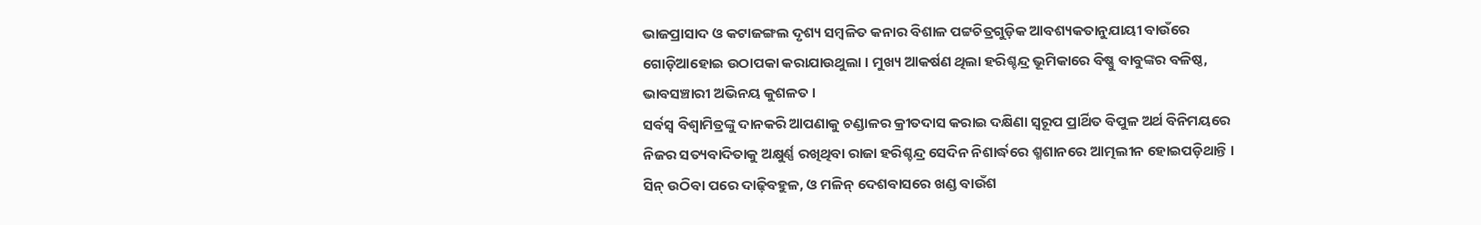ଭାଜପ୍ରାସାଦ ଓ କଟାଜଙ୍ଗଲ ଦୃଶ୍ୟ ସମ୍ବଳିତ କନାର ବିଶାଳ ପଟ୍ଟଚିତ୍ରଗୁଡ଼ିକ ଆବଶ୍ୟକତାନୁଯାୟୀ ବାଉଁରେ ଗୋଡ଼ିଆହୋଇ ଉଠାପକା କରାଯାଉଥୁଲା । ମୁଖ୍ୟ ଆକର୍ଷଣ ଥିଲା ହରିଶ୍ଚନ୍ଦ୍ର ଭୂମିକାରେ ବିଷ୍ଣୁ ବାବୁଙ୍କର ବଳିଷ୍ଠ, ଭାବସଞ୍ଚାରୀ ଅଭିନୟ କୁଶଳତ।
ସର୍ବସ୍ୱ ବିଶ୍ଵାମିତ୍ରଙ୍କୁ ଦାନକରି ଆପଣାକୁ ଚଣ୍ଡାଳର କ୍ରୀତଦାସ କରାଇ ଦକ୍ଷିଣା ସ୍ୱରୂପ ପ୍ରାର୍ଥିତ ବିପୁଳ ଅର୍ଥ ବିନିମୟରେ ନିଜର ସତ୍ୟବାଦିତାକୁ ଅକ୍ଷୁର୍ଣ୍ଣ ରଖିଥିବା ରାଜା ହରିଶ୍ଚନ୍ଦ୍ର ସେଦିନ ନିଶାର୍ଦ୍ଧରେ ଶ୍ମଶାନରେ ଆତ୍ମଲୀନ ହୋଇପଡ଼ିଥାନ୍ତି । ସିନ୍ ଉଠିବା ପରେ ଦାଢ଼ିବହୁଳ, ଓ ମଳିନ୍ ଦେଶବାସରେ ଖଣ୍ଡ ବାଉଁଶ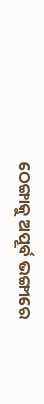ଠେଙ୍ଗାକୁ ଅପୂର୍ବ ଭଙ୍ଗୀରେ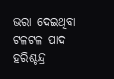ଭରା ଦେଇଥିବା ଟଳଟଳ ପାଦ ହରିଶ୍ଚନ୍ଦ୍ର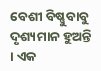ବେଶୀ ବିଷ୍ଣୁବାବୁ ଦୃଶ୍ୟମାନ ହୁଅନ୍ତି । ଏକ